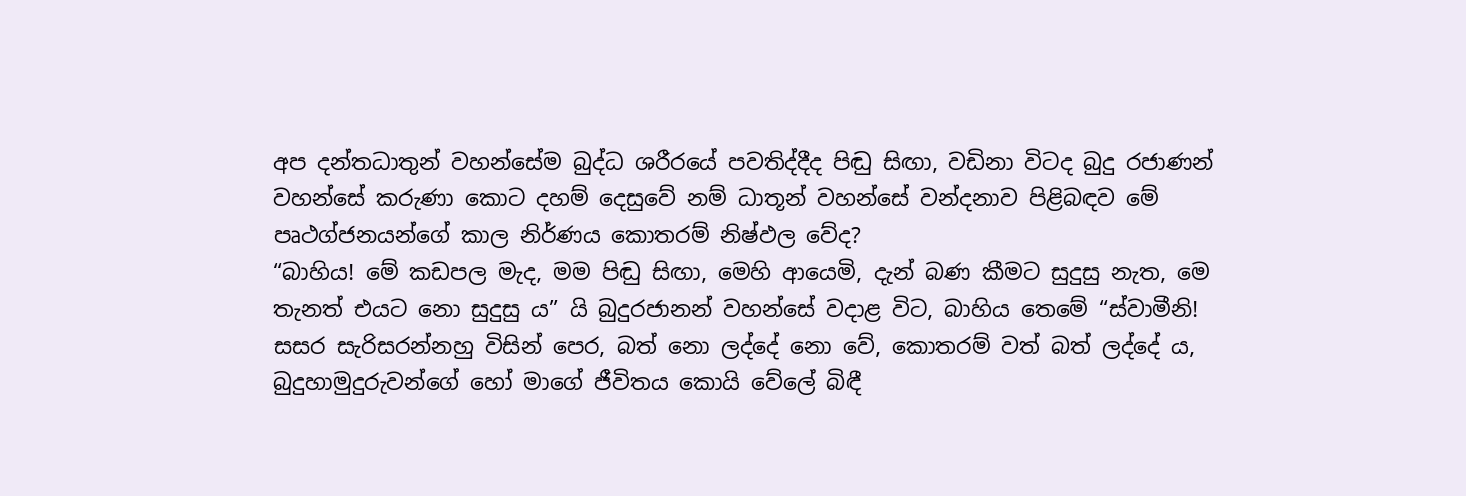අප දන්තධාතුන් වහන්සේම බුද්ධ ශරීරයේ පවතිද්දීද පිඬු සිඟා, වඩිනා විටද බුදු රජාණන් වහන්සේ කරුණා කොට දහම් දෙසුවේ නම් ධාතූන් වහන්සේ වන්දනාව පිළිබඳව මේ පෘථග්ජනයන්ගේ කාල නිර්ණය කොතරම් නිෂ්ඵල වේද?
“බාහිය! මේ කඩපල මැද, මම පිඬු සිඟා, මෙහි ආයෙමි, දැන් බණ කීමට සුදුසු නැත, මෙ තැනත් එයට නො සුදුසු ය” යි බුදුරජානන් වහන්සේ වදාළ විට, බාහිය තෙමේ “ස්වාමීනි! සසර සැරිසරන්නහු විසින් පෙර, බත් නො ලද්දේ නො වේ, කොතරම් වත් බත් ලද්දේ ය, බුදුහාමුදුරුවන්ගේ හෝ මාගේ ජීවිතය කොයි වේලේ බිඳී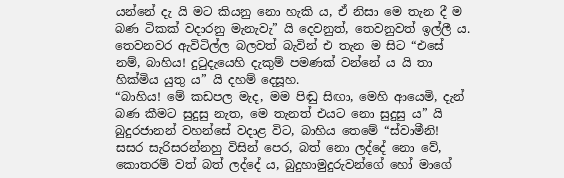යන්නේ දැ යි මට කියනු නො හැකි ය, ඒ නිසා මෙ තැන දී ම බණ ටිකක් වදාරනු මැනැවැ” යි දෙවනුත්, තෙවනුවත් ඉල්ලී ය. තෙවනවර ඇවිටිල්ල බලවත් බැවින් එ තැන ම සිට “එසේ නම්, බාහිය! දුටුදැයෙහි දැකුම් පමණක් වන්නේ ය යි තා හික්මිය යුතු ය” යි දහම් දෙසූහ.
“බාහිය! මේ කඩපල මැද, මම පිඬු සිඟා, මෙහි ආයෙමි, දැන් බණ කීමට සුදුසු නැත, මෙ තැනත් එයට නො සුදුසු ය” යි බුදුරජානන් වහන්සේ වදාළ විට, බාහිය තෙමේ “ස්වාමීනි! සසර සැරිසරන්නහු විසින් පෙර, බත් නො ලද්දේ නො වේ, කොතරම් වත් බත් ලද්දේ ය, බුදුහාමුදුරුවන්ගේ හෝ මාගේ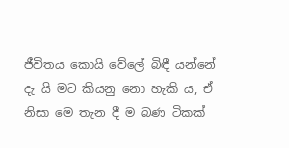ජීවිතය කොයි වේලේ බිඳී යන්නේ දැ යි මට කියනු නො හැකි ය, ඒ නිසා මෙ තැන දී ම බණ ටිකක්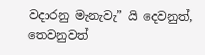වදාරනු මැනැවැ” යි දෙවනුත්, තෙවනුවත්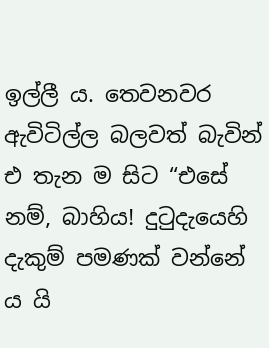ඉල්ලී ය. තෙවනවර ඇවිටිල්ල බලවත් බැවින් එ තැන ම සිට “එසේ නම්, බාහිය! දුටුදැයෙහි දැකුම් පමණක් වන්නේ ය යි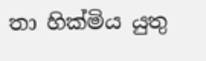තා හික්මිය යුතු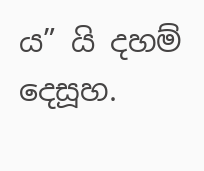ය” යි දහම් දෙසූහ.